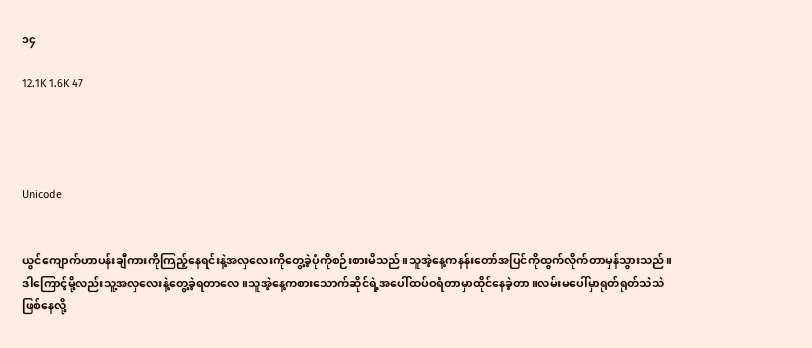၁၄

12.1K 1.6K 47




Unicode


ယွင်ကျောက်ဟာပန်းချီကားကိုကြည့်နေရင်းနဲ့အလှလေးကိုတွေ့ခဲ့ပုံကိုစဉ်းစားမိသည်။သူအဲ့နေ့ကနန်းတော်အပြင်ကိုထွက်လိုက်တာမှန်သွားသည်။ဒါကြောင့်မို့လည်းသူ့အလှလေးနဲ့တွေ့ခဲ့ရတာလေ။သူအဲ့နေ့ကစားသောက်ဆိုင်ရဲ့အပေါ်ထပ်ဝရံတာမှာထိုင်နေခဲ့တာ။လမ်းမပေါ်မှာရုတ်ရုတ်သဲသဲဖြစ်နေလို့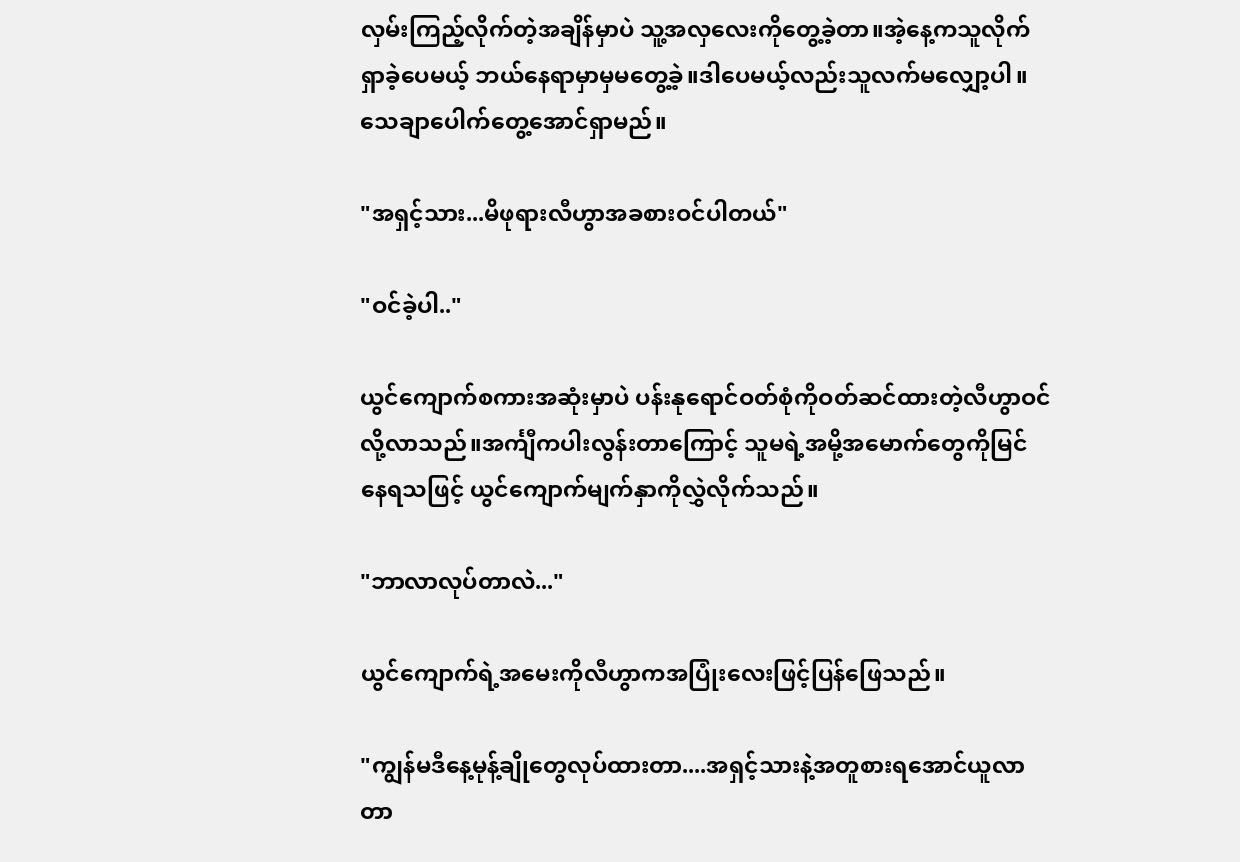လှမ်းကြည့်လိုက်တဲ့အချိန်မှာပဲ သူ့အလှလေးကိုတွေ့ခဲ့တာ။အဲ့နေ့ကသူလိုက်ရှာခဲ့ပေမယ့် ဘယ်နေရာမှာမှမတွေ့ခဲ့။ဒါပေမယ့်လည်းသူလက်မလျှော့ပါ။သေချာပေါက်တွေ့အောင်ရှာမည်။

"အရှင့်သား...မိဖုရားလီဟွာအခစားဝင်ပါတယ်"

"ဝင်ခဲ့ပါ.."

ယွင်ကျောက်စကားအဆုံးမှာပဲ ပန်းနုရောင်ဝတ်စုံကိုဝတ်ဆင်ထားတဲ့လီဟွာဝင်လို့လာသည်။အင်္ကျီကပါးလွန်းတာကြောင့် သူမရဲ့အမို့အမောက်တွေကိုမြင်နေရသဖြင့် ယွင်ကျောက်မျက်နှာကိုလွှဲလိုက်သည်။

"ဘာလာလုပ်တာလဲ..."

ယွင်ကျောက်ရဲ့အမေးကိုလီဟွာကအပြုံးလေးဖြင့်ပြန်ဖြေသည်။

"ကျွန်မဒီနေ့မုန့်ချိုတွေလုပ်ထားတာ....အရှင့်သားနဲ့အတူစားရအောင်ယူလာတာ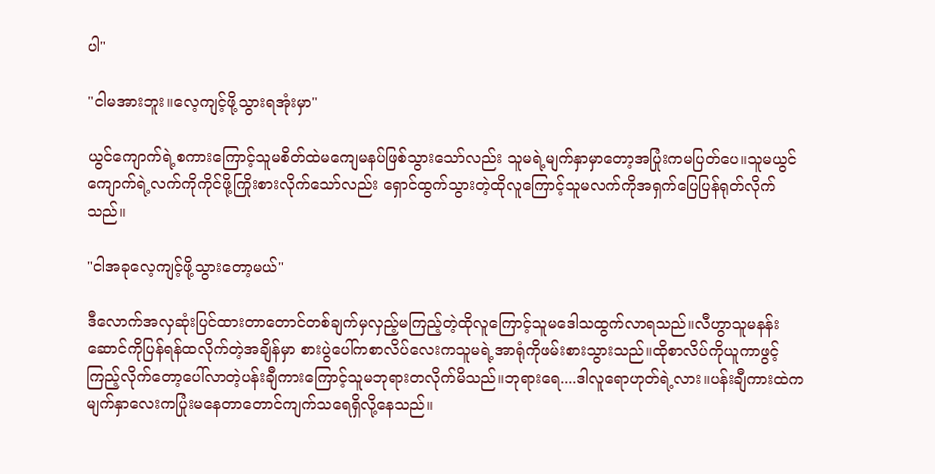ပါ"

"ငါမအားဘူး။လေ့ကျင့်ဖို့သွားရအုံးမှာ"

ယွင်ကျောက်ရဲ့စကားကြောင့်သူမစိတ်ထဲမကျေမနပ်ဖြစ်သွားသော်လည်း သူမရဲ့မျက်နှာမှာတော့အပြုံးကမပြတ်ပေ။သူမယွင်ကျောက်ရဲ့လက်ကိုကိုင်ဖို့ကြိုးစားလိုက်သော်လည်း ရှောင်ထွက်သွားတဲ့ထိုလူကြောင့်သူမလက်ကိုအရှက်ပြေပြန်ရုတ်လိုက်သည်။

"ငါအခုလေ့ကျင့်ဖို့သွားတော့မယ်"

ဒီလောက်အလှဆုံးပြင်ထားတာတောင်တစ်ချက်မှလှည့်မကြည့်တဲ့ထိုလူကြောင့်သူမဒေါသထွက်လာရသည်။လီဟွာသူမနန်းဆောင်ကိုပြန်ရန်ထလိုက်တဲ့အချိန်မှာ စားပွဲပေါ်ကစာလိပ်လေးကသူမရဲ့အာရုံကိုဖမ်းစားသွားသည်။ထိုစာလိပ်ကိုယူကာဖွင့်ကြည့်လိုက်တော့ပေါ်လာတဲ့ပန်းချီကားကြောင့်သူမဘုရားတလိုက်မိသည်။ဘုရားရေ....ဒါလူရောဟုတ်ရဲ့လား။ပန်းချီကားထဲကမျက်နှာလေးကပြုံးမနေတာတောင်ကျက်သရေရှိလို့နေသည်။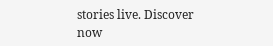stories live. Discover now